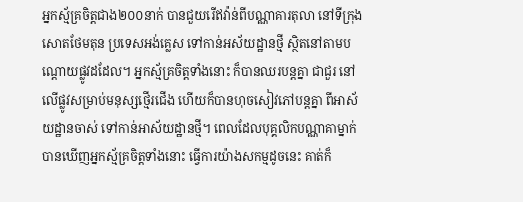អ្នកស្ម័គ្រចិត្តជាង២០០នាក់ បានជួយរើឥវ៉ាន់ពីបណ្ណាគារតុលា នៅទីក្រុងសោតថែមតុន ប្រទេសអង់គ្លេស ទៅកាន់អស័យដ្ឋានថ្មី ស្ថិតនៅតាមបណ្តោយផ្លូវដដែល។ អ្នកស្ម័គ្រចិត្តទាំងនោះ ក៏បានឈរបន្តគ្នា ជាជួរ នៅលើផ្លូវសម្រាប់មនុស្សថ្មើរជើង ហើយក៏បានហុចសៀវភៅបន្តគ្នា ពីអាស័យដ្ឋានចាស់ ទៅកាន់អាស័យដ្ឋានថ្មី។ ពេលដែលបុគ្គលិកបណ្ណាគាម្នាក់ បានឃើញអ្នកស្ម័គ្រចិត្តទាំងនោះ ធ្វើការយ៉ាងសកម្មដូចនេះ គាត់ក៏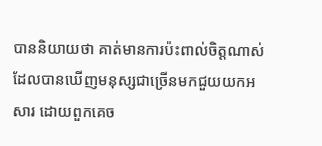បាននិយាយថា គាត់មានការប៉ះពាល់ចិត្តណាស់ ដែលបានឃើញមនុស្សជាច្រើនមកជួយយកអសារ ដោយពួកគេច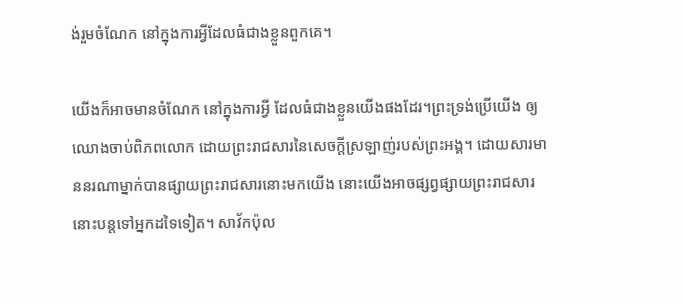ង់រួមចំណែក នៅក្នុងការអ្វីដែលធំជាងខ្លួនពួកគេ។

យើងក៏អាចមានចំណែក នៅក្នុងការអ្វី ដែលធំជាងខ្លួនយើងផងដែរ។ព្រះទ្រង់ប្រើយើង ឲ្យឈោងចាប់ពិភពលោក ដោយព្រះរាជសារនៃសេចក្តីស្រឡាញ់របស់ព្រះអង្គ។ ដោយសារមាននរណាម្នាក់បានផ្សាយព្រះរាជសារនោះមកយើង នោះយើងអាចផ្សព្វផ្សាយព្រះរាជសារនោះបន្តទៅអ្នកដទៃទៀត។ សាវ័កប៉ុល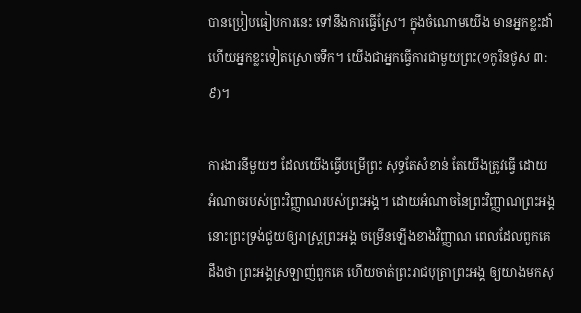បានប្រៀបធៀបការនេះ ទៅនឹងការធ្វើស្រែ។ ក្នុងចំណោមយើង មានអ្នកខ្លះដាំ ហើយអ្នកខ្លះទៀតស្រោចទឹក។ យើងជាអ្នកធ្វើការជាមួយព្រះ(១កូរិនថូស ៣:៩)។

ការងារនីមួយៗ ដែលយើងធ្វើបម្រើព្រះ សុទ្ធតែសំខាន់ តែយើងត្រូវធ្វើ ដោយអំណាចរបស់ព្រះវិញ្ញាណរបស់ព្រះអង្គ។ ដោយអំណាចនៃព្រះវិញ្ញាណព្រះអង្គ នោះព្រះទ្រង់ជួយឲ្យរាស្រ្តព្រះអង្គ ចម្រើនឡើងខាងវិញ្ញាណ ពេលដែលពួកគេដឹងថា ព្រះអង្គស្រឡាញ់ពួកគេ ហើយចាត់ព្រះរាជបុត្រាព្រះអង្គ ឲ្យយាងមកសុ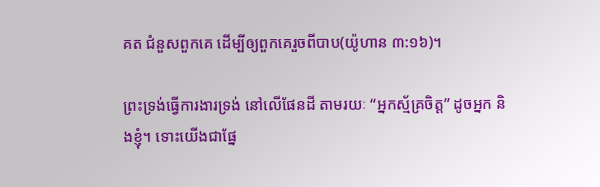គត ជំនួសពួកគេ ដើម្បីឲ្យពួកគេរួចពីបាប(យ៉ូហាន ៣:១៦)។

ព្រះទ្រង់ធ្វើការងារទ្រង់ នៅលើផែនដី តាមរយៈ “អ្នកស្ម័គ្រចិត្ត” ដូចអ្នក និងខ្ញុំ។ ទោះយើងជាផ្នែ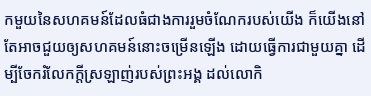កមួយនៃសហគមន៍ដែលធំជាងការរួមចំណែករបស់យើង ក៏យើងនៅតែអាចជួយឲ្យសហគមន៍នោះចម្រើនឡើង ដោយធ្វើការជាមួយគ្នា ដើម្បីចែករំលែកក្តីស្រឡាញ់របស់ព្រះអង្គ ដល់លោកិ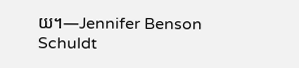យ។—Jennifer Benson Schuldt